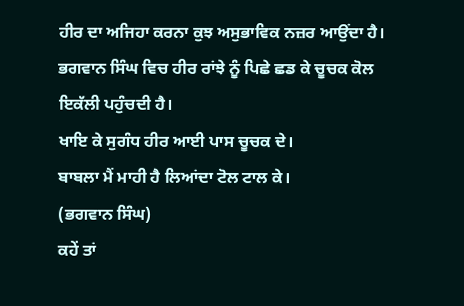ਹੀਰ ਦਾ ਅਜਿਹਾ ਕਰਨਾ ਕੁਝ ਅਸੁਭਾਵਿਕ ਨਜ਼ਰ ਆਉਂਦਾ ਹੈ। ਭਗਵਾਨ ਸਿੰਘ ਵਿਚ ਹੀਰ ਰਾਂਝੇ ਨੂੰ ਪਿਛੇ ਛਡ ਕੇ ਚੂਚਕ ਕੋਲ ਇਕੱਲੀ ਪਹੁੰਚਦੀ ਹੈ।
ਖਾਇ ਕੇ ਸੁਗੰਧ ਹੀਰ ਆਈ ਪਾਸ ਚੂਚਕ ਦੇ।
ਬਾਬਲਾ ਮੈਂ ਮਾਹੀ ਹੈ ਲਿਆਂਦਾ ਟੋਲ ਟਾਲ ਕੇ।
(ਭਗਵਾਨ ਸਿੰਘ)
ਕਹੇਂ ਤਾਂ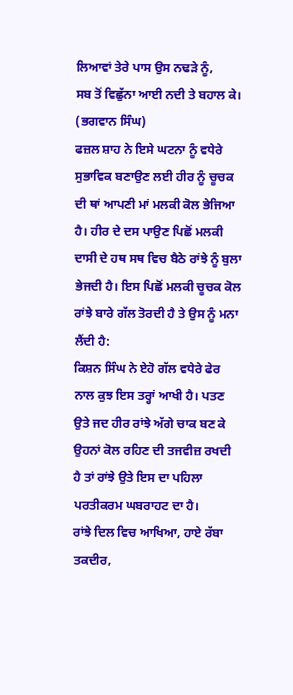ਲਿਆਵਾਂ ਤੇਰੇ ਪਾਸ ਉਸ ਨਢੜੇ ਨੂੰ,
ਸਬ ਤੋਂ ਵਿਛੁੱਨਾ ਆਈ ਨਦੀ ਤੇ ਬਹਾਲ ਕੇ।
(ਭਗਵਾਨ ਸਿੰਘ)
ਫਜ਼ਲ ਸ਼ਾਹ ਨੇ ਇਸੇ ਘਟਨਾ ਨੂੰ ਵਧੇਰੇ ਸੁਭਾਵਿਕ ਬਣਾਉਣ ਲਈ ਹੀਰ ਨੂੰ ਚੂਚਕ ਦੀ ਥਾਂ ਆਪਣੀ ਮਾਂ ਮਲਕੀ ਕੋਲ ਭੇਜਿਆ ਹੈ। ਹੀਰ ਦੇ ਦਸ ਪਾਉਣ ਪਿਛੋਂ ਮਲਕੀ ਦਾਸੀ ਦੇ ਹਥ ਸਥ ਵਿਚ ਬੈਠੇ ਰਾਂਝੇ ਨੂੰ ਬੁਲਾ ਭੇਜਦੀ ਹੈ। ਇਸ ਪਿਛੋਂ ਮਲਕੀ ਚੂਚਕ ਕੋਲ ਰਾਂਝੇ ਬਾਰੇ ਗੱਲ ਤੋਰਦੀ ਹੈ ਤੇ ਉਸ ਨੂੰ ਮਨਾ ਲੈਂਦੀ ਹੈ:
ਕਿਸ਼ਨ ਸਿੰਘ ਨੇ ਏਹੋ ਗੱਲ ਵਧੇਰੇ ਫੇਰ ਨਾਲ ਕੁਝ ਇਸ ਤਰ੍ਹਾਂ ਆਖੀ ਹੈ। ਪਤਣ ਉਤੇ ਜਦ ਹੀਰ ਰਾਂਝੇ ਅੱਗੇ ਚਾਕ ਬਣ ਕੇ ਉਹਨਾਂ ਕੋਲ ਰਹਿਣ ਦੀ ਤਜਵੀਜ਼ ਰਖਦੀ ਹੈ ਤਾਂ ਰਾਂਝੇ ਉਤੇ ਇਸ ਦਾ ਪਹਿਲਾ ਪਰਤੀਕਰਮ ਘਬਰਾਹਟ ਦਾ ਹੈ।
ਰਾਂਝੇ ਦਿਲ ਵਿਚ ਆਖਿਆ, ਹਾਏ ਰੱਬਾ ਤਕਦੀਰ,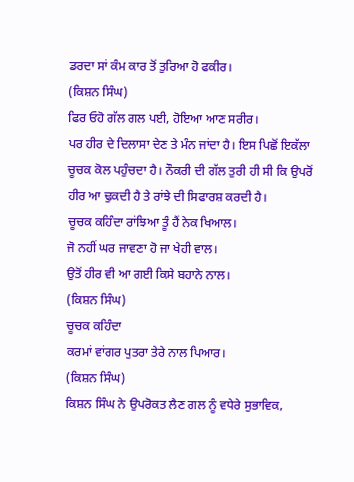ਡਰਦਾ ਸਾਂ ਕੰਮ ਕਾਰ ਤੋਂ ਤੁਰਿਆ ਹੋ ਫਕੀਰ।
(ਕਿਸ਼ਨ ਸਿੰਘ)
ਫਿਰ ਓਹੋ ਗੱਲ ਗਲ ਪਈ, ਹੋਇਆ ਆਣ ਸਰੀਰ।
ਪਰ ਹੀਰ ਦੇ ਦਿਲਾਸਾ ਦੇਣ ਤੇ ਮੰਨ ਜਾਂਦਾ ਹੈ। ਇਸ ਪਿਛੋਂ ਇਕੱਲਾ ਚੂਚਕ ਕੋਲ ਪਹੁੰਚਦਾ ਹੈ। ਨੌਕਰੀ ਦੀ ਗੱਲ ਤੁਰੀ ਹੀ ਸੀ ਕਿ ਉਪਰੋਂ ਹੀਰ ਆ ਢੁਕਦੀ ਹੈ ਤੇ ਰਾਂਝੇ ਦੀ ਸਿਫਾਰਸ਼ ਕਰਦੀ ਹੈ।
ਚੂਚਕ ਕਹਿੰਦਾ ਰਾਂਝਿਆ ਤੂੰ ਹੈਂ ਨੇਕ ਖਿਆਲ।
ਜੋ ਨਹੀਂ ਘਰ ਜਾਵਣਾ ਹੋ ਜਾ ਖੇਹੀ ਵਾਲ।
ਉਤੋਂ ਹੀਰ ਵੀ ਆ ਗਈ ਕਿਸੇ ਬਹਾਨੇ ਨਾਲ।
(ਕਿਸ਼ਨ ਸਿੰਘ)
ਚੂਚਕ ਕਹਿੰਦਾ
ਕਰਮਾਂ ਵਾਂਗਰ ਪੁਤਰਾ ਤੇਰੇ ਨਾਲ ਪਿਆਰ।
(ਕਿਸ਼ਨ ਸਿੰਘ)
ਕਿਸ਼ਨ ਸਿੰਘ ਨੇ ਉਪਰੋਕਤ ਲੈਣ ਗਲ ਨੂੰ ਵਧੇਰੇ ਸੁਭਾਵਿਕ,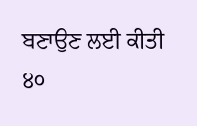ਬਣਾਉਣ ਲਈ ਕੀਤੀ
੪੦